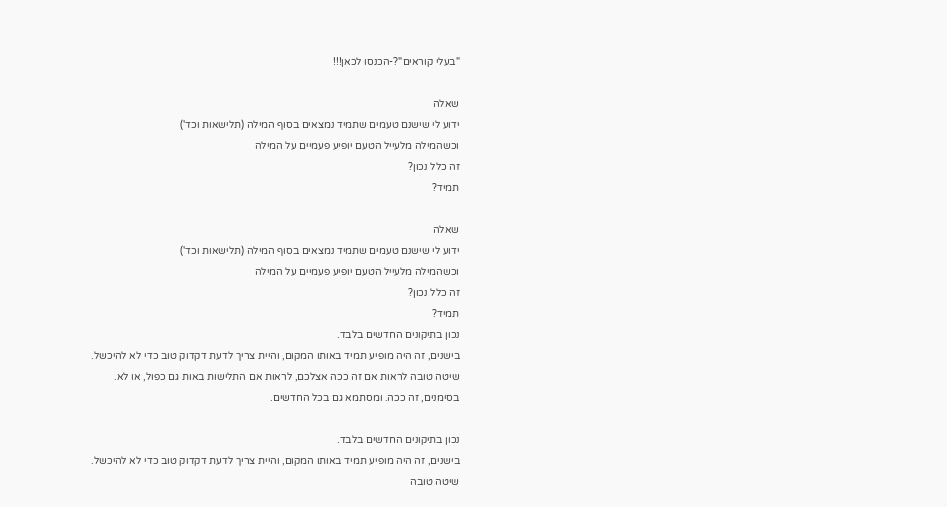"בעלי קוראים"?-הכנסו לכאן!!!

שאלה
ידוע לי שישנם טעמים שתמיד נמצאים בסוף המילה (תלישאות וכד')
וכשהמילה מלעייל הטעם יופיע פעמיים על המילה
זה כלל נכון?
תמיד?

שאלה
ידוע לי שישנם טעמים שתמיד נמצאים בסוף המילה (תלישאות וכד')
וכשהמילה מלעייל הטעם יופיע פעמיים על המילה
זה כלל נכון?
תמיד?
נכון בתיקונים החדשים בלבד.
בישנים, זה היה מופיע תמיד באותו המקום, והיית צריך לדעת דקדוק טוב כדי לא להיכשל.
שיטה טובה לראות אם זה ככה אצלכם, לראות אם התלישות באות גם כפול, או לא.
בסימנים, זה ככה. ומסתמא גם בכל החדשים.

נכון בתיקונים החדשים בלבד.
בישנים, זה היה מופיע תמיד באותו המקום, והיית צריך לדעת דקדוק טוב כדי לא להיכשל.
שיטה טובה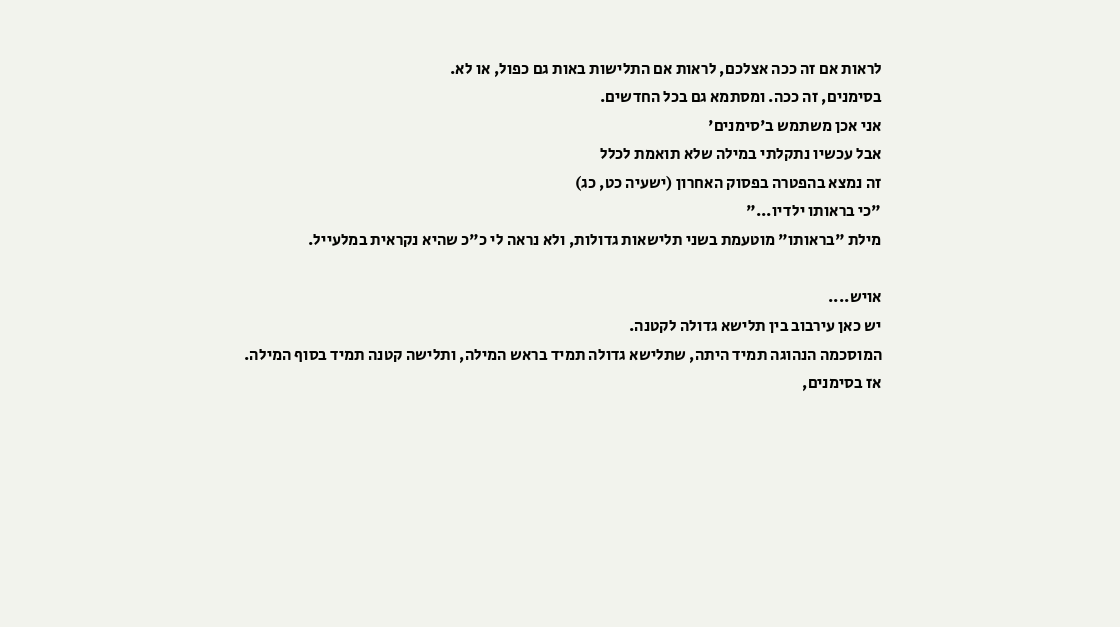לראות אם זה ככה אצלכם, לראות אם התלישות באות גם כפול, או לא.
בסימנים, זה ככה. ומסתמא גם בכל החדשים.
אני אכן משתמש ב'סימנים'
אבל עכשיו נתקלתי במילה שלא תואמת לכלל
זה נמצא בהפטרה בפסוק האחרון (ישעיה כט, כג)
"כי בראותו ילדיו..."
מילת "בראותו" מוטעמת בשני תלישאות גדולות, ולא נראה לי כ"כ שהיא נקראית במלעייל.

אויש....
יש כאן עירבוב בין תלישא גדולה לקטנה.
המוסכמה הנהוגה תמיד היתה, שתלישא גדולה תמיד בראש המילה, ותלישה קטנה תמיד בסוף המילה.
אז בסימנים,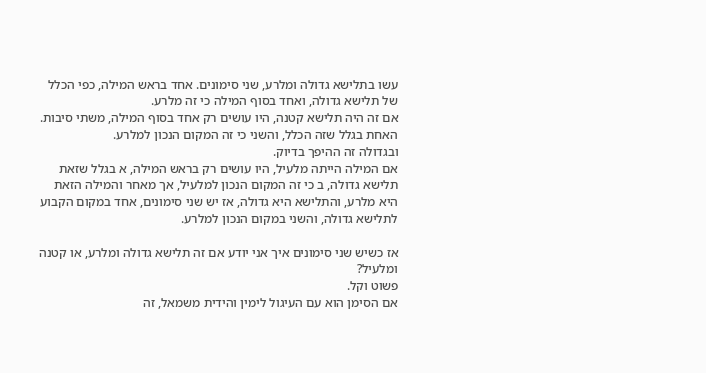עשו בתלישא גדולה ומלרע, שני סימונים. אחד בראש המילה, כפי הכלל של תלישא גדולה, ואחד בסוף המילה כי זה מלרע.
אם זה היה תלישא קטנה, היו עושים רק אחד בסוף המילה, משתי סיבות. האחת בגלל שזה הכלל, והשני כי זה המקום הנכון למלרע.
ובגדולה זה ההיפך בדיוק.
אם המילה הייתה מלעיל, היו עושים רק בראש המילה, א בגלל שזאת תלישא גדולה, ב כי זה המקום הנכון למלעיל, אך מאחר והמילה הזאת היא מלרע, והתלישא היא גדולה, אז יש שני סימונים, אחד במקום הקבוע לתלישא גדולה, והשני במקום הנכון למלרע.

אז כשיש שני סימונים איך אני יודע אם זה תלישא גדולה ומלרע, או קטנה ומלעיל?
פשוט וקל.
אם הסימן הוא עם העיגול לימין והידית משמאל, זה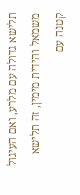תלישא גדולה עם מלרע, ואם העיגול משמאל והידית מימין, זה תלישא קטנה עם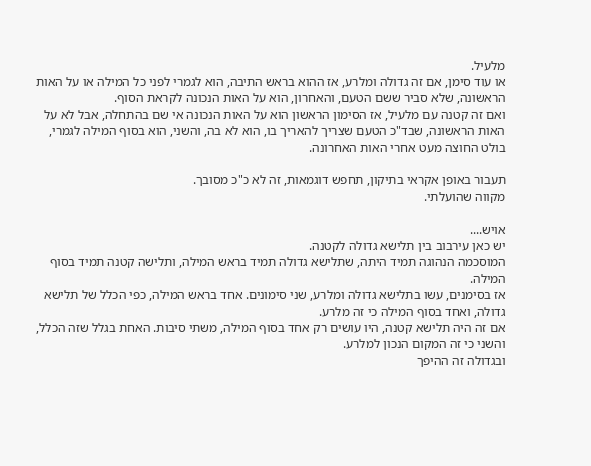מלעיל.
או עוד סימן, אם זה גדולה ומלרע, אז ההוא בראש התיבה, הוא לגמרי לפני כל המילה או על האות הראשונה, שלא סביר ששם הטעם, והאחרון, הוא על האות הנכונה לקראת הסוף.
ואם זה קטנה עם מלעיל, אז הסימון הראשון הוא על האות הנכונה אי שם בהתחלה, אבל לא על האות הראשונה, שבד"כ הטעם שצריך להאריך בו, הוא לא בה, והשני, הוא בסוף המילה לגמרי, בולט החוצה מעט אחרי האות האחרונה.

תעבור באופן אקראי בתיקון, תחפש דוגמאות, זה לא כ"כ מסובך.
מקווה שהועלתי.

אויש....
יש כאן עירבוב בין תלישא גדולה לקטנה.
המוסכמה הנהוגה תמיד היתה, שתלישא גדולה תמיד בראש המילה, ותלישה קטנה תמיד בסוף המילה.
אז בסימנים, עשו בתלישא גדולה ומלרע, שני סימונים. אחד בראש המילה, כפי הכלל של תלישא גדולה, ואחד בסוף המילה כי זה מלרע.
אם זה היה תלישא קטנה, היו עושים רק אחד בסוף המילה, משתי סיבות. האחת בגלל שזה הכלל, והשני כי זה המקום הנכון למלרע.
ובגדולה זה ההיפך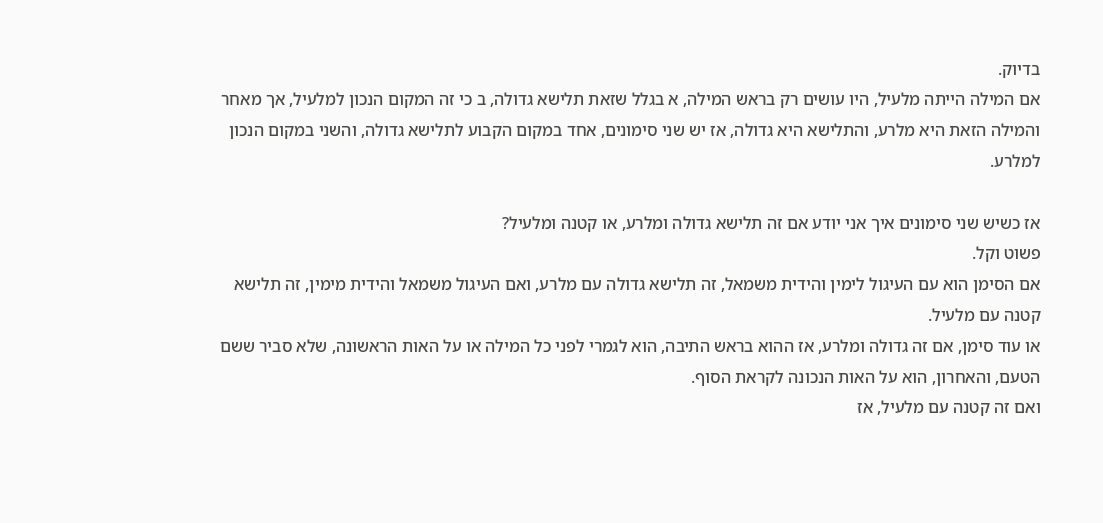בדיוק.
אם המילה הייתה מלעיל, היו עושים רק בראש המילה, א בגלל שזאת תלישא גדולה, ב כי זה המקום הנכון למלעיל, אך מאחר והמילה הזאת היא מלרע, והתלישא היא גדולה, אז יש שני סימונים, אחד במקום הקבוע לתלישא גדולה, והשני במקום הנכון למלרע.

אז כשיש שני סימונים איך אני יודע אם זה תלישא גדולה ומלרע, או קטנה ומלעיל?
פשוט וקל.
אם הסימן הוא עם העיגול לימין והידית משמאל, זה תלישא גדולה עם מלרע, ואם העיגול משמאל והידית מימין, זה תלישא קטנה עם מלעיל.
או עוד סימן, אם זה גדולה ומלרע, אז ההוא בראש התיבה, הוא לגמרי לפני כל המילה או על האות הראשונה, שלא סביר ששם הטעם, והאחרון, הוא על האות הנכונה לקראת הסוף.
ואם זה קטנה עם מלעיל, אז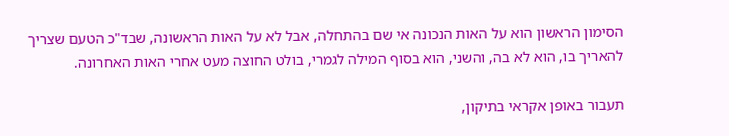הסימון הראשון הוא על האות הנכונה אי שם בהתחלה, אבל לא על האות הראשונה, שבד"כ הטעם שצריך להאריך בו, הוא לא בה, והשני, הוא בסוף המילה לגמרי, בולט החוצה מעט אחרי האות האחרונה.

תעבור באופן אקראי בתיקון,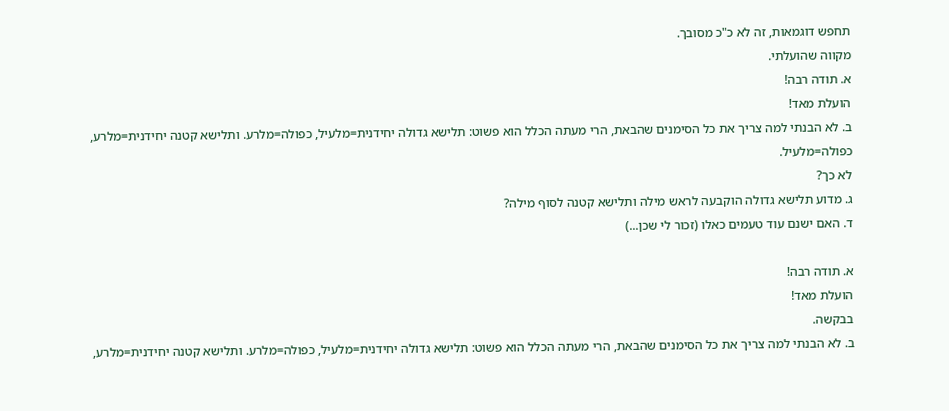תחפש דוגמאות, זה לא כ"כ מסובך.
מקווה שהועלתי.
א. תודה רבה!
הועלת מאד!
ב. לא הבנתי למה צריך את כל הסימנים שהבאת, הרי מעתה הכלל הוא פשוט: תלישא גדולה יחידנית=מלעיל, כפולה=מלרע. ותלישא קטנה יחידנית=מלרע, כפולה=מלעיל.
לא כך?
ג. מדוע תלישא גדולה הוקבעה לראש מילה ותלישא קטנה לסוף מילה?
ד. האם ישנם עוד טעמים כאלו (זכור לי שכן...)

א. תודה רבה!
הועלת מאד!
בבקשה.
ב. לא הבנתי למה צריך את כל הסימנים שהבאת, הרי מעתה הכלל הוא פשוט: תלישא גדולה יחידנית=מלעיל, כפולה=מלרע. ותלישא קטנה יחידנית=מלרע,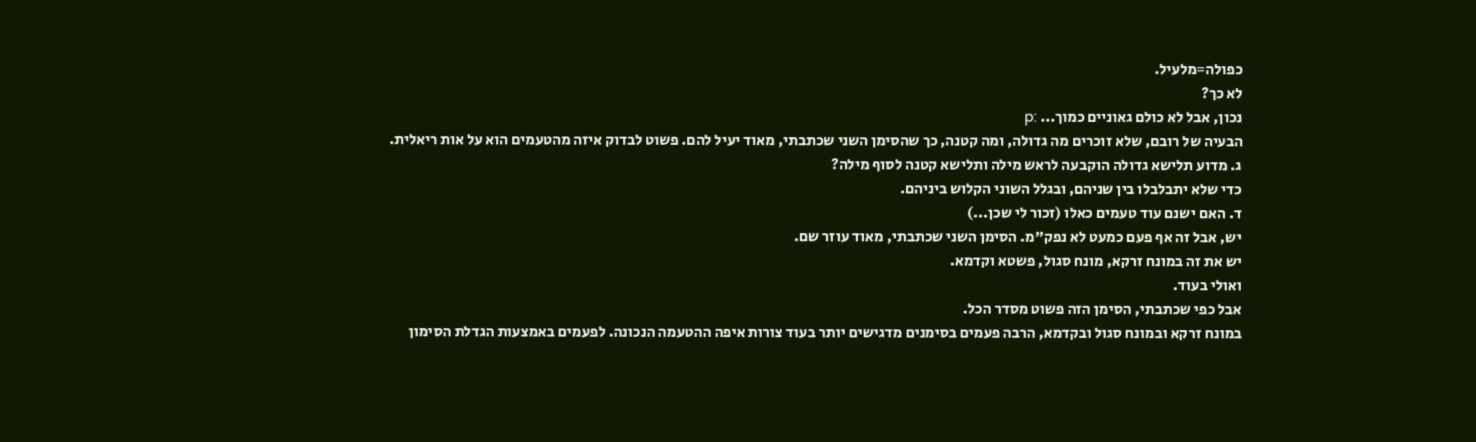כפולה=מלעיל.
לא כך?
נכון, אבל לא כולם גאוניים כמוך... :p
הבעיה של רובם, שלא זוכרים מה גדולה, ומה קטנה, כך שהסימן השני שכתבתי, מאוד יעיל להם. פשוט לבדוק איזה מהטעמים הוא על אות ריאלית.
ג. מדוע תלישא גדולה הוקבעה לראש מילה ותלישא קטנה לסוף מילה?
כדי שלא יתבלבלו בין שניהם, ובגלל השוני הקלוש ביניהם.
ד. האם ישנם עוד טעמים כאלו (זכור לי שכן...)
יש, אבל זה אף פעם כמעט לא נפק"מ. הסימן השני שכתבתי, מאוד עוזר שם.
יש את זה במונח זרקא, מונח סגול, פשטא וקדמא.
ואולי בעוד.
אבל כפי שכתבתי, הסימן הזה פשוט מסדר הכל.
במונח זרקא ובמונח סגול ובקדמא, הרבה פעמים בסימנים מדגישים יותר בעוד צורות איפה ההטעמה הנכונה. לפעמים באמצעות הגדלת הסימון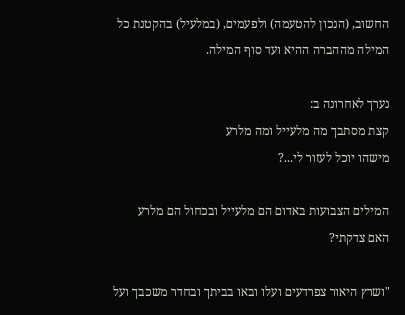החשוב, (הנכון להטעמה) ולפעמים, (במלעיל) בהקטנת כל המילה מההברה ההיא ועד סוף המילה.

נערך לאחרונה ב:
קצת מסתבך מה מלעייל ומה מלרע
מישהו יוכל לעזור לי...?

המילים הצבועות באדום הם מלעייל ובכחול הם מלרע
האם צדקתי?

"ושרץ היאור צפרדעים ועלו ובאו בביתך ובחדר משכבך ועל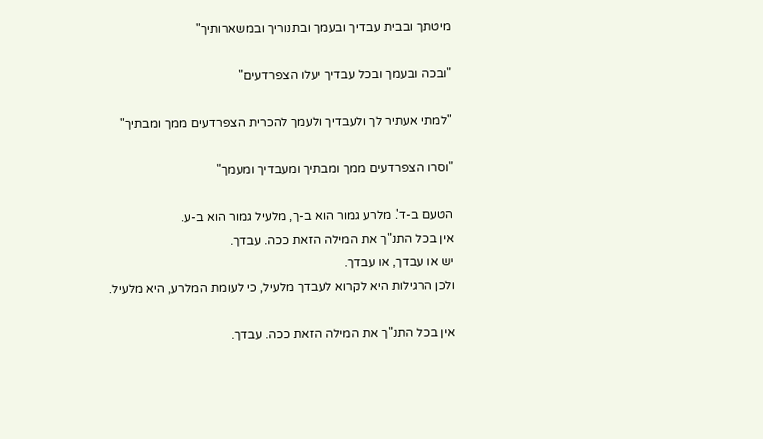מיטתך ובבית עבדיך ובעמך ובתנוריך ובמשארותיך"

"ובכה ובעמך ובכל עבדיך יעלו הצפרדעים"

"למתי אעתיר לך ולעבדיך ולעמך להכרית הצפרדעים ממך ומבתיך"

"וסרו הצפרדעים ממך ומבתיך ומעבדיך ומעמך"

הטעם ב-ד'. מלרע גמור הוא ב-ך, מלעיל גמור הוא ב-ע.
אין בכל התנ"ך את המילה הזאת ככה. עבדך.
יש או עבדך, או עבדך.
ולכן הרגילות היא לקרוא לעבדך מלעיל, כי לעומת המלרע, היא מלעיל.

אין בכל התנ"ך את המילה הזאת ככה. עבדך.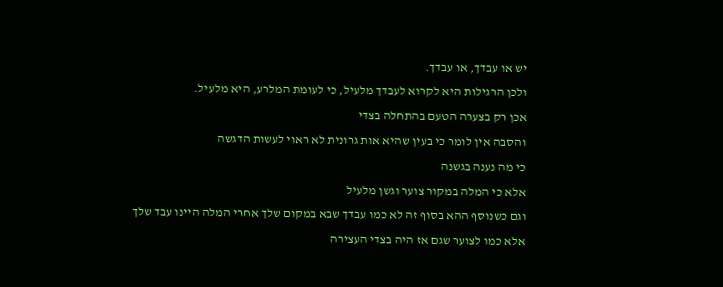יש או עבדך, או עבדך.
ולכן הרגילות היא לקרוא לעבדך מלעיל, כי לעומת המלרע, היא מלעיל.
אכן רק בצערה הטעם בהתחלה בצדי
והסבה אין לומר כי בעין שהיא אות גרונית לא ראוי לעשות הדגשה
כי מה נענה בגשנה
אלא כי המלה במקור צוער וגשן מלעיל
וגם כשנוסף ההא בסוף זה לא כמו עבדך שבא במקום שלך אחרי המלה היינו עבד שלך
אלא כמו לצוער שגם אז היה בצדי העצירה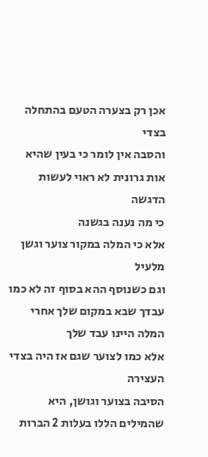אכן רק בצערה הטעם בהתחלה בצדי
והסבה אין לומר כי בעין שהיא אות גרונית לא ראוי לעשות הדגשה
כי מה נענה בגשנה
אלא כי המלה במקור צוער וגשן מלעיל
וגם כשנוסף ההא בסוף זה לא כמו עבדך שבא במקום שלך אחרי המלה היינו עבד שלך
אלא כמו לצוער שגם אז היה בצדי העצירה
הסיבה בצוער וגושן, היא שהמילים הללו בעלות 2 הברות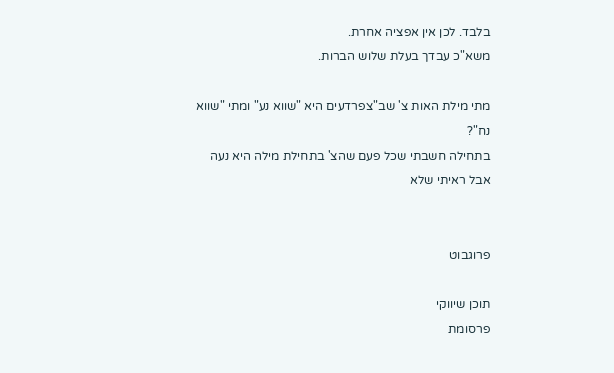בלבד. לכן אין אפציה אחרת.
משא"כ עבדך בעלת שלוש הברות.

מתי מילת האות צ' שב"צפרדעים היא "שווא נע" ומתי "שווא נח"?
בתחילה חשבתי שכל פעם שהצ' בתחילת מילה היא נעה
אבל ראיתי שלא


פרוגבוט

תוכן שיווקי
פרסומת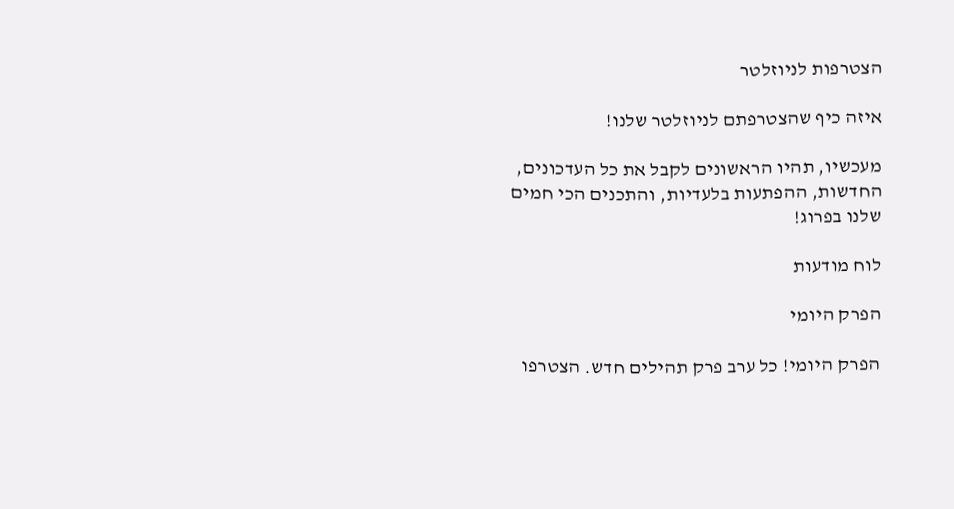הצטרפות לניוזלטר

איזה כיף שהצטרפתם לניוזלטר שלנו!

מעכשיו, תהיו הראשונים לקבל את כל העדכונים, החדשות, ההפתעות בלעדיות, והתכנים הכי חמים שלנו בפרוג!

לוח מודעות

הפרק היומי

הפרק היומי! כל ערב פרק תהילים חדש. הצטרפו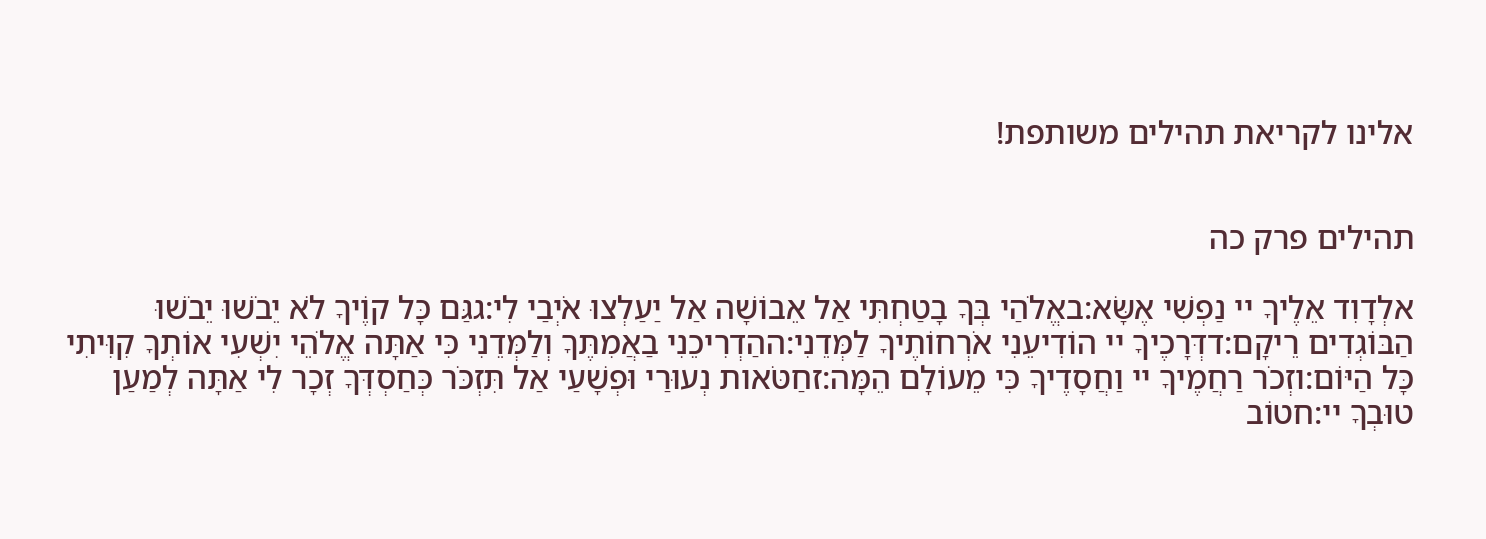אלינו לקריאת תהילים משותפת!


תהילים פרק כה

אלְדָוִד אֵלֶיךָ יי נַפְשִׁי אֶשָּׂא:באֱלֹהַי בְּךָ בָטַחְתִּי אַל אֵבוֹשָׁה אַל יַעַלְצוּ אֹיְבַי לִי:גגַּם כָּל קוֶֹיךָ לֹא יֵבֹשׁוּ יֵבֹשׁוּ הַבּוֹגְדִים רֵיקָם:דדְּרָכֶיךָ יי הוֹדִיעֵנִי אֹרְחוֹתֶיךָ לַמְּדֵנִי:ההַדְרִיכֵנִי בַאֲמִתֶּךָ וְלַמְּדֵנִי כִּי אַתָּה אֱלֹהֵי יִשְׁעִי אוֹתְךָ קִוִּיתִי כָּל הַיּוֹם:וזְכֹר רַחֲמֶיךָ יי וַחֲסָדֶיךָ כִּי מֵעוֹלָם הֵמָּה:זחַטֹּאות נְעוּרַי וּפְשָׁעַי אַל תִּזְכֹּר כְּחַסְדְּךָ זְכָר לִי אַתָּה לְמַעַן טוּבְךָ יי:חטוֹב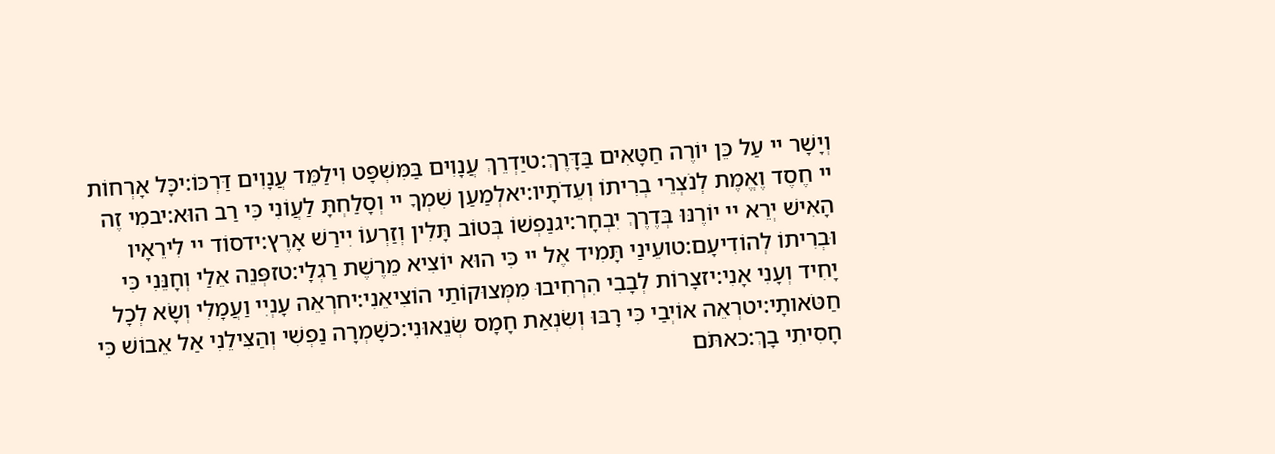וְיָשָׁר יי עַל כֵּן יוֹרֶה חַטָּאִים בַּדָּרֶךְ:טיַדְרֵךְ עֲנָוִים בַּמִּשְׁפָּט וִילַמֵּד עֲנָוִים דַּרְכּוֹ:יכָּל אָרְחוֹת יי חֶסֶד וֶאֱמֶת לְנֹצְרֵי בְרִיתוֹ וְעֵדֹתָיו:יאלְמַעַן שִׁמְךָ יי וְסָלַחְתָּ לַעֲוֹנִי כִּי רַב הוּא:יבמִי זֶה הָאִישׁ יְרֵא יי יוֹרֶנּוּ בְּדֶרֶךְ יִבְחָר:יגנַפְשׁוֹ בְּטוֹב תָּלִין וְזַרְעוֹ יִירַשׁ אָרֶץ:ידסוֹד יי לִירֵאָיו וּבְרִיתוֹ לְהוֹדִיעָם:טועֵינַי תָּמִיד אֶל יי כִּי הוּא יוֹצִיא מֵרֶשֶׁת רַגְלָי:טזפְּנֵה אֵלַי וְחָנֵּנִי כִּי יָחִיד וְעָנִי אָנִי:יזצָרוֹת לְבָבִי הִרְחִיבוּ מִמְּצוּקוֹתַי הוֹצִיאֵנִי:יחרְאֵה עָנְיִי וַעֲמָלִי וְשָׂא לְכָל חַטֹּאותָי:יטרְאֵה אוֹיְבַי כִּי רָבּוּ וְשִׂנְאַת חָמָס שְׂנֵאוּנִי:כשָׁמְרָה נַפְשִׁי וְהַצִּילֵנִי אַל אֵבוֹשׁ כִּי חָסִיתִי בָךְ:כאתֹּם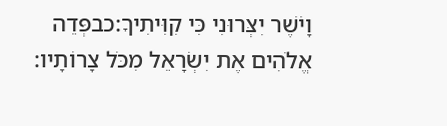וָיֹשֶׁר יִצְּרוּנִי כִּי קִוִּיתִיךָ:כבפְּדֵה אֱלֹהִים אֶת יִשְׂרָאֵל מִכֹּל צָרוֹתָיו: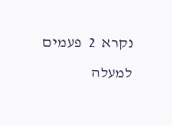נקרא  2  פעמים
למעלה